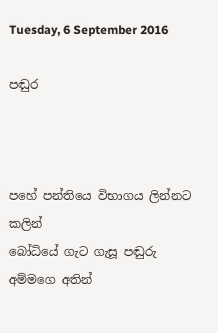Tuesday, 6 September 2016

පඬුර



පහේ පන්තියෙ විභාගය ලින්නට කලින්
බෝධියේ ගැට ගැසූ පඬුරු අම්මගෙ අතින්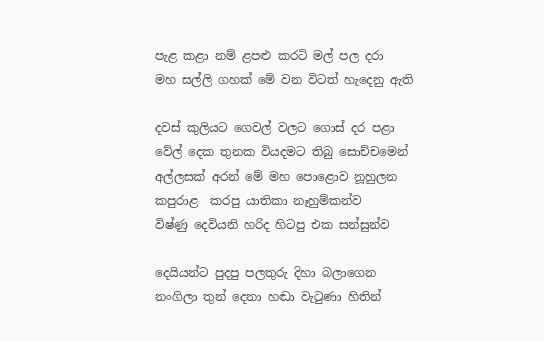පැළ කළා නම් ළපළු කරටි මල් පල දරා
මහ සල්ලි ගහක් මේ වන විටත් හැදෙනු ඇති

දවස් කුලියට ගෙවල් වලට ගොස් දර පළා
වේල් දෙක තුනක වියදමට තිබු සොච්චමෙන්
අල්ලසක් අරන් මේ මහ පොළොව නූහුලන
කපුරාළ  කරපු යාතිකා නෑහුම්කන්ව
විෂ්ණු දෙවියනි හරිද හිටපු එක සන්සුන්ව

දෙයියන්ට පුදපු පලතුරු දිහා බලාගෙන
නංගිලා තුන් දෙනා හඬා වැටුණා හිතින්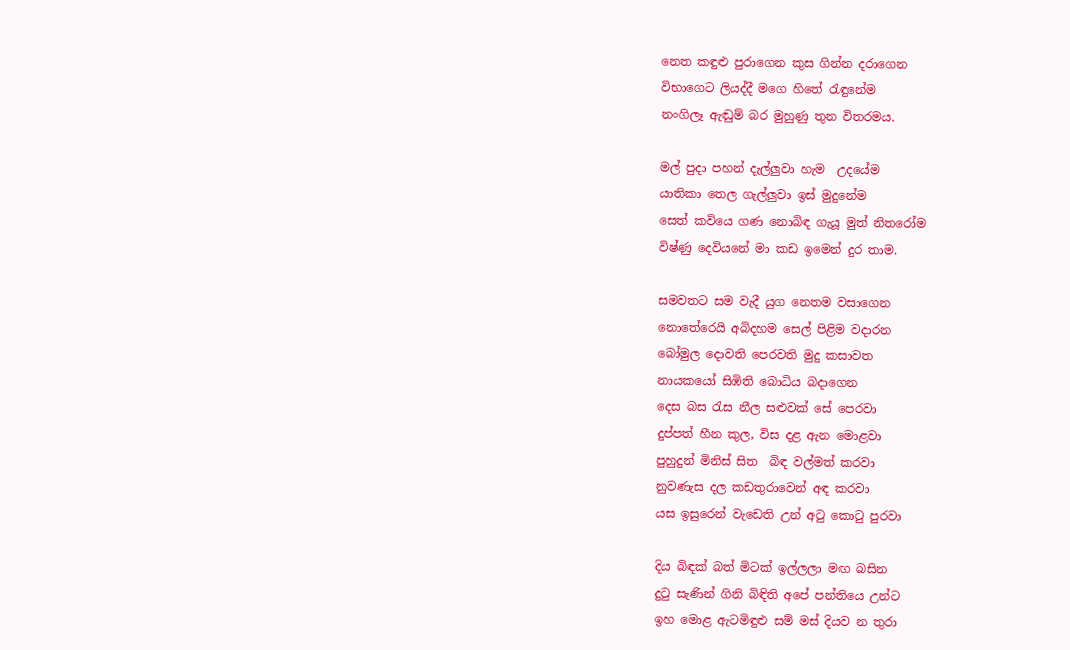නෙත කඳුළු පුරාගෙන කුස ගින්න දරාගෙන
විභාගෙට ලියද්දී මගෙ හිතේ රැඳුනේම
නංගිලෑ ඇඬුම් බර මුහුණු තුන විතරමය.

මල් පුදා පහන් දැල්ලුවා හැම  උදයේම
යාතිකා තෙල ගැල්ලුවා ඉස් මුදුනේම
සෙත් කවියෙ ගණ නොබිඳ ගැයූ මුත් නිතරෝම
විෂ්ණු දෙවියනේ මා කඩ ඉමෙන් දුර තාම.

සමවතට සම වැදී යුග නෙතම වසාගෙන
නොතේරෙයි අබිදහම සෙල් පිළිම වදාරන
බෝමුල දොවති පෙරවති මුදු කසාවත
නායකයෝ සිඹිති බොධිය බදාගෙන
දෙස බස රැස නීල සළුවක් සේ පෙරවා
දුප්පත් හීන කුල, විස දළ ඇන මොළවා
පුහුදුන් මිනිස් සිත  බිඳ වල්මත් කරවා
නුවණැස දල කඩතුරාවෙන් අඳ කරවා
යස ඉසුරෙන් වැඩෙති උන් අටු කොටු පුරවා

දිය බිඳක් බත් මිටක් ඉල්ලලා මඟ බසින
දුටු සැණින් ගිනි බිඳිති අපේ පන්තියෙ උන්ට
ඉහ මොළ ඇටමිඳුළු සම් මස් දියව න තුරා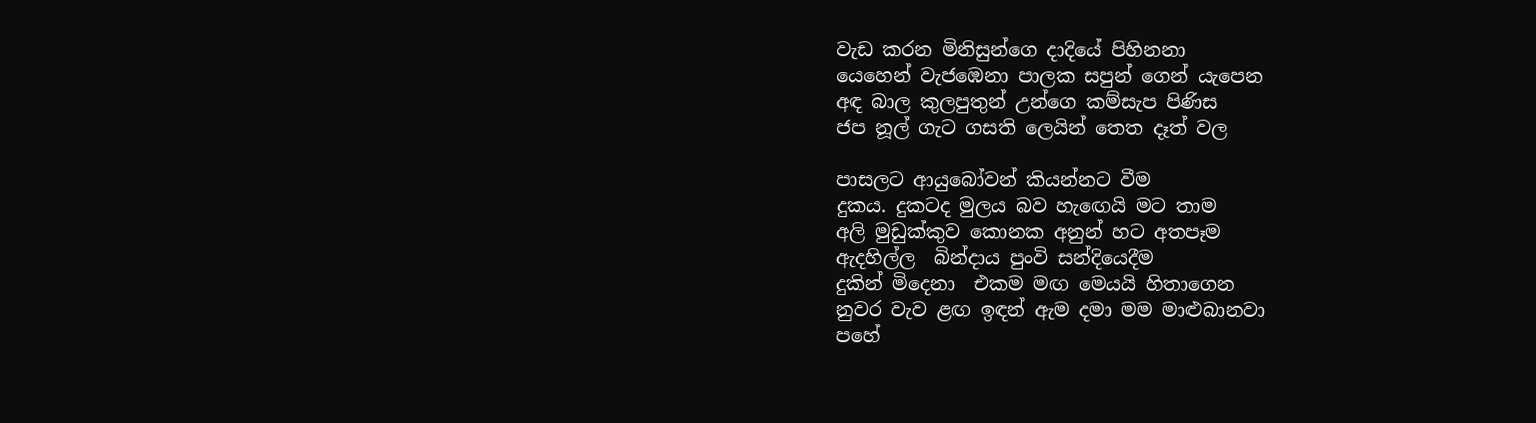වැඩ කරන මිනිසුන්ගෙ දාදියේ පිහිනනා
යෙහෙන් වැජඹෙනා පාලක සපුන් ගෙන් යැපෙන
අඳ බාල කුලපුතුන් උන්ගෙ කම්සැප පිණිස
ජප නූල් ගැට ගසති ලෙයින් තෙත දෑත් වල

පාසලට ආයුබෝවන් කියන්නට වීම
දුකය. දුකටද මුලය බව හැඟෙයි මට තාම
අලි මුඩුක්කුව කොනක අනුන් හට අතපෑම
ඇදහිල්ල  බින්දාය පුංවි සන්දියෙදීම
දුකින් මිදෙනා  එකම මඟ මෙයයි හිතාගෙන
නුවර වැව ළඟ ඉඳන් ඇම දමා මම මාළුබානවා
පහේ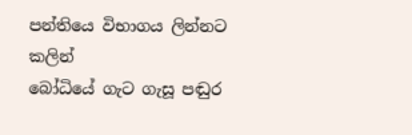පන්තියෙ විභාගය ලින්නට කලින්
බෝධියේ ගැට ගැසූ පඬුර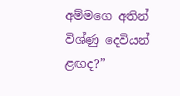අම්මගෙ අතින්
විශ්ණු දෙවියන්  ළඟද?”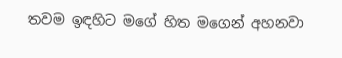තවම ඉඳහිට මගේ හිත මගෙන් අහනවා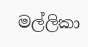මල්ලිකා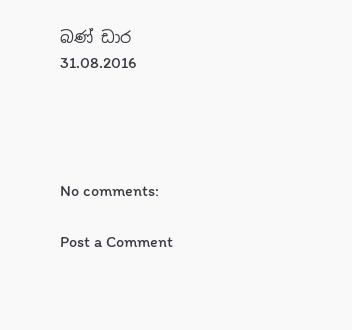බණ් ඩාර
31.08.2016




No comments:

Post a Comment